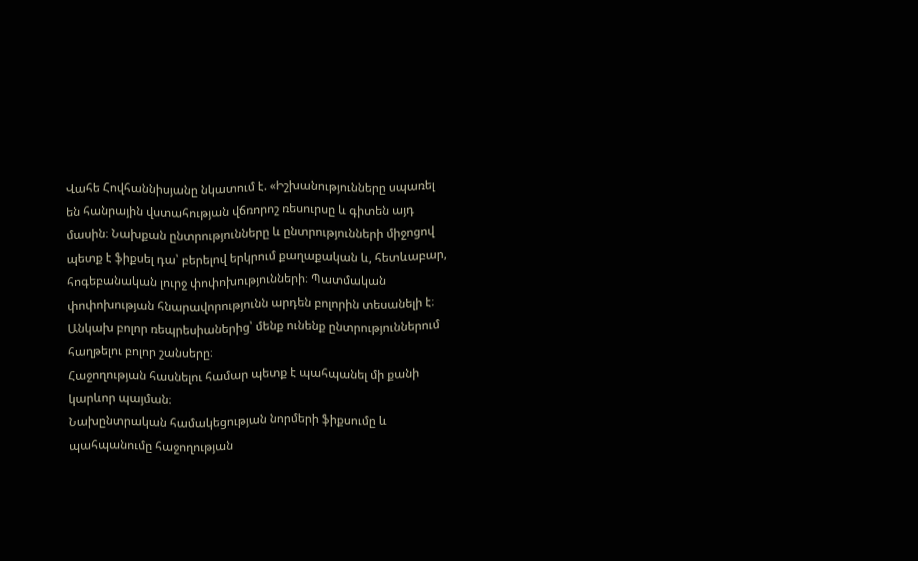Վահե Հովհաննիսյանը նկատում է. «Իշխանությունները սպառել են հանրային վստահության վճռորոշ ռեսուրսը և գիտեն այդ մասին։ Նախքան ընտրությունները և ընտրությունների միջոցով պետք է ֆիքսել դա՝ բերելով երկրում քաղաքական և, հետևաբար, հոգեբանական լուրջ փոփոխությունների։ Պատմական փոփոխության հնարավորությունն արդեն բոլորին տեսանելի է։ Անկախ բոլոր ռեպրեսիաներից՝ մենք ունենք ընտրություններում հաղթելու բոլոր շանսերը։
Հաջողության հասնելու համար պետք է պահպանել մի քանի կարևոր պայման։
Նախընտրական համակեցության նորմերի ֆիքսումը և պահպանումը հաջողության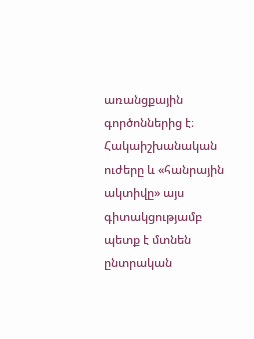առանցքային գործոններից է։ Հակաիշխանական ուժերը և «հանրային ակտիվը» այս գիտակցությամբ պետք է մտնեն ընտրական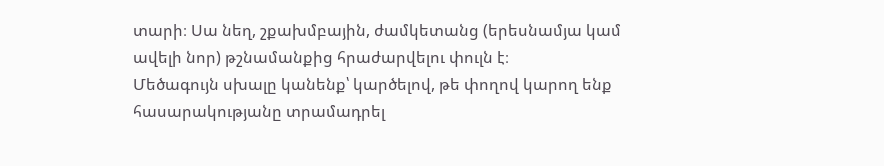տարի։ Սա նեղ, շքախմբային, ժամկետանց (երեսնամյա կամ ավելի նոր) թշնամանքից հրաժարվելու փուլն է։
Մեծագույն սխալը կանենք՝ կարծելով, թե փողով կարող ենք հասարակությանը տրամադրել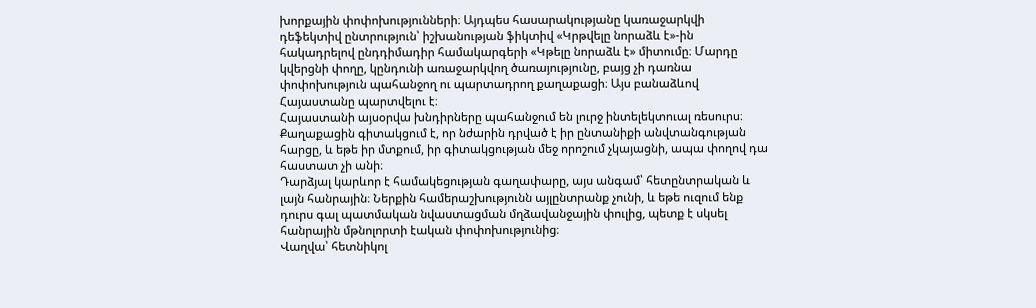խորքային փոփոխությունների։ Այդպես հասարակությանը կառաջարկվի դեֆեկտիվ ընտրություն՝ իշխանության ֆիկտիվ «Կրթվելը նորաձև է»-ին հակադրելով ընդդիմադիր համակարգերի «Կթելը նորաձև է» միտումը։ Մարդը կվերցնի փողը, կընդունի առաջարկվող ծառայությունը, բայց չի դառնա փոփոխություն պահանջող ու պարտադրող քաղաքացի։ Այս բանաձևով Հայաստանը պարտվելու է։
Հայաստանի այսօրվա խնդիրները պահանջում են լուրջ ինտելեկտուալ ռեսուրս։ Քաղաքացին գիտակցում է, որ նժարին դրված է իր ընտանիքի անվտանգության հարցը, և եթե իր մտքում, իր գիտակցության մեջ որոշում չկայացնի, ապա փողով դա հաստատ չի անի։
Դարձյալ կարևոր է համակեցության գաղափարը, այս անգամ՝ հետընտրական և լայն հանրային։ Ներքին համերաշխությունն այլընտրանք չունի, և եթե ուզում ենք դուրս գալ պատմական նվաստացման մղձավանջային փուլից, պետք է սկսել հանրային մթնոլորտի էական փոփոխությունից։
Վաղվա՝ հետնիկոլ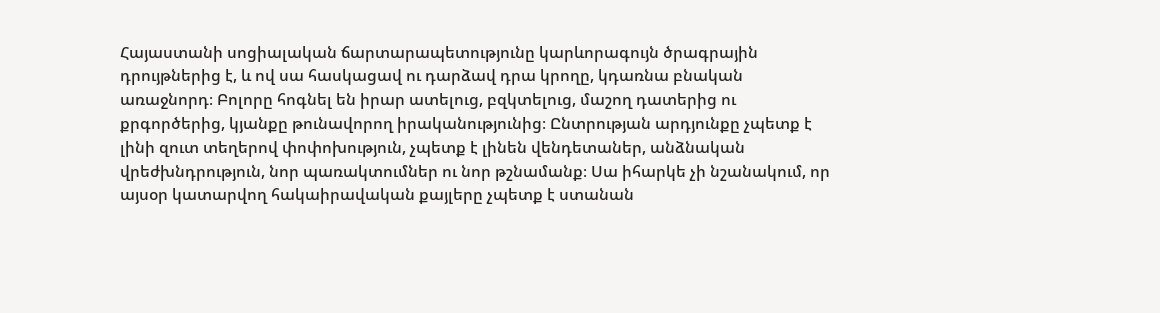Հայաստանի սոցիալական ճարտարապետությունը կարևորագույն ծրագրային դրույթներից է, և ով սա հասկացավ ու դարձավ դրա կրողը, կդառնա բնական առաջնորդ։ Բոլորը հոգնել են իրար ատելուց, բզկտելուց, մաշող դատերից ու քրգործերից, կյանքը թունավորող իրականությունից։ Ընտրության արդյունքը չպետք է լինի զուտ տեղերով փոփոխություն, չպետք է լինեն վենդետաներ, անձնական վրեժխնդրություն, նոր պառակտումներ ու նոր թշնամանք։ Սա իհարկե չի նշանակում, որ այսօր կատարվող հակաիրավական քայլերը չպետք է ստանան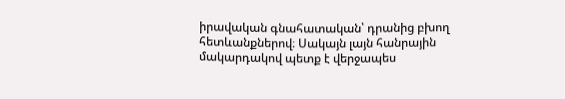իրավական գնահատական՝ դրանից բխող հետևանքներով։ Սակայն լայն հանրային մակարդակով պետք է վերջապես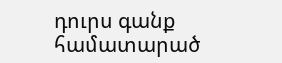դուրս գանք համատարած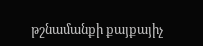թշնամանքի քայքայիչ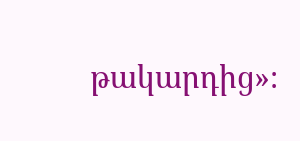թակարդից»։